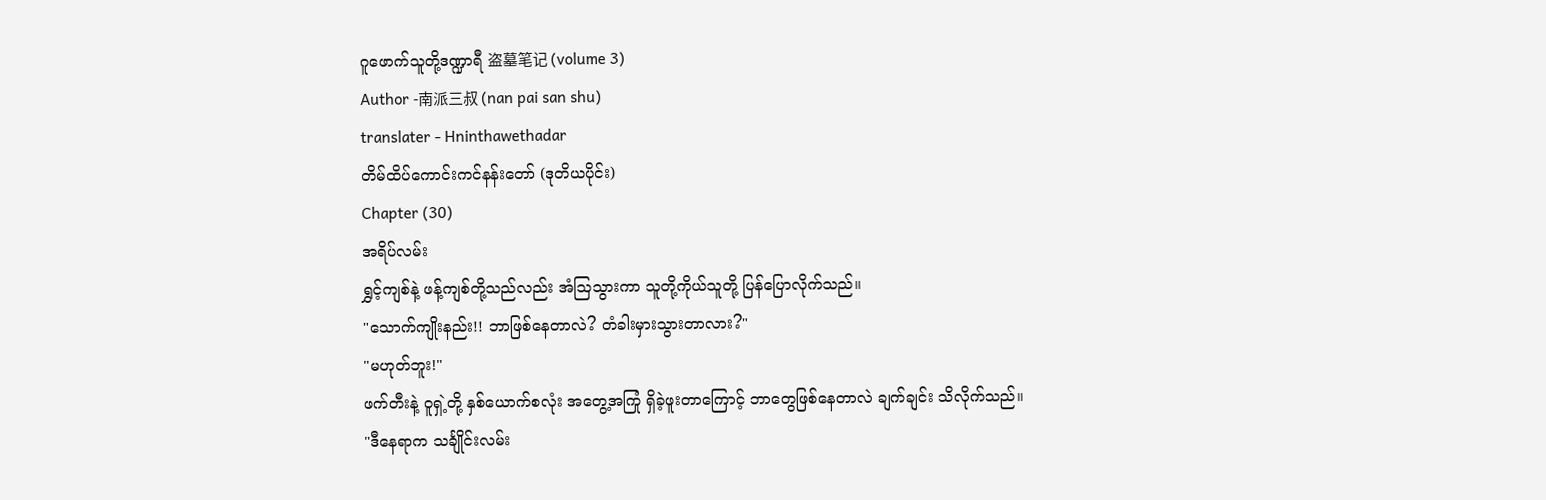ဂူဖောက်သူတို့ဒဏ္ဍာရီ 盗墓笔记 (volume 3)
Author -南派三叔 (nan pai san shu)
translater - Hninthawethadar
တိမ်ထိပ်ကောင်းကင်နန်းတော် (ဒုတိယပိုင်း)
Chapter (30)
အရိပ်လမ်း
ရွှင့်ကျစ်နဲ့ ဖန့်ကျစ်တို့သည်လည်း အံသြသွားကာ သူတို့ကိုယ်သူတို့ ပြန်ပြောလိုက်သည်။
"သောက်ကျိုးနည်း!! ဘာဖြစ်နေတာလဲ? တံခါးမှားသွားတာလား?"
"မဟုတ်ဘူး!"
ဖက်တီးနဲ့ ဝူရှဲ့တို့ နှစ်ယောက်စလုံး အတွေ့အကြုံ ရှိခဲ့ဖူးတာကြောင့် ဘာတွေဖြစ်နေတာလဲ ချက်ချင်း သိလိုက်သည်။
"ဒီနေရာက သင်္ချိုင်းလမ်း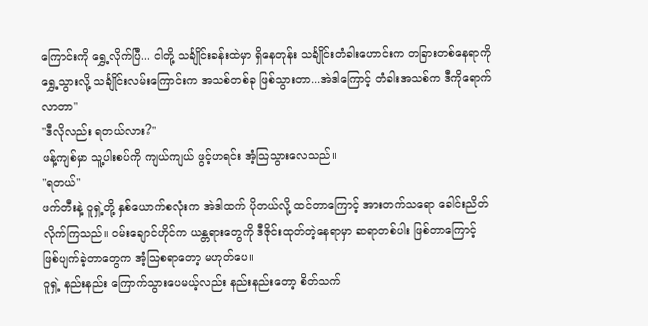ကြောင်းကို ရွှေ့လိုက်ပြီ... ငါတို့ သင်္ချိုင်းခန်းထဲမှာ ရှိနေတုန်း သင်္ချိုင်းတံခါးဟောင်းက တခြားတစ်နေရာကို ရွှေ့သွားလို့ သင်္ချိုင်းလမ်းကြောင်းက အသစ်တစ်ခု ဖြစ်သွားတာ...အဲဒါကြောင့် တံခါးအသစ်က ဒီကိုရောက်လာတာ"
"ဒီလိုလည်း ရတယ်လား?"
ဖန့်ကျစ်မှာ သူ့ပါးစပ်ကို ကျယ်ကျယ် ဖွင့်ဟရင်း အံ့သြသွားလေသည်။
"ရတယ်"
ဖက်တီးနဲ့ ဝူရှဲ့တို့ နှစ်ယောက်စလုံးက အဲဒါထက် ပိုတယ်လို့ ထင်တာကြောင့် အားတက်သရော ခေါင်းညိတ်လိုက်ကြသည်။ ဝမ်းချောင်ဟိုင်က ယန္တရားတွေကို ဒီဇိုင်းထုတ်တဲ့နေရာမှာ ဆရာတစ်ပါး ဖြစ်တာကြောင့် ဖြစ်ပျက်ခဲ့တာတွေက အံ့သြစရာတော့ မဟုတ်ပေ။
ဝူရှဲ့ နည်းနည်း ကြောက်သွားပေမယ့်လည်း နည်းနည်းတော့ စိတ်သက်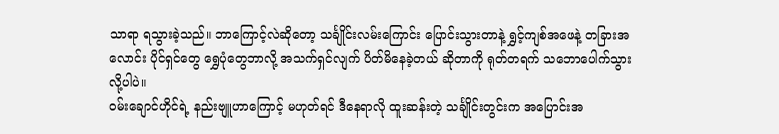သာရာ ရသွားခဲ့သည်။ ဘာကြောင့်လဲဆိုတော့ သင်္ချိုင်းလမ်းကြောင်း ပြောင်းသွားတာနဲ့ ရွှင့်ကျစ်အဖေနဲ့ တခြားအလောင်း ပိုင်ရှင်တွေ ရွှေပုံတွေဘာလို့ အသက်ရှင်လျက် ပိတ်မိနေခဲ့တယ် ဆိုတာကို ရုတ်တရက် သဘောပေါက်သွားလို့ပါပဲ။
ဝမ်းချောင်ဟိုင်ရဲ့ နည်းဗျူဟာကြောင့် မဟုတ်ရင် ဒီနေရာလို ထူးဆန်းတဲ့ သင်္ချိုင်းတွင်းက အပြောင်းအ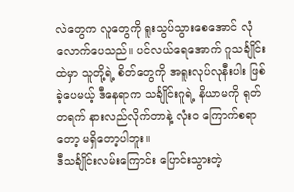လဲတွေက လူတွေကို ရူးသွပ်သွားစေအောင် လုံလောက်ပေသည်။ ပင်လယ်ရေအောက် ဂူသင်္ချိုင်းထဲမှာ သူတို့ရဲ့ စိတ်တွေကို အရူးလုပ်လုနီးပါး ဖြစ်ခဲ့ပေမယ့် ဒီနေရာက သင်္ချိုင်းဂူရဲ့ နိယာမကို ရုတ်တရက် နားလည်လိုက်တာနဲ့ လုံးဝ ကြောက်စရာတော့ မရှိတော့ပါဘူး။
ဒီသင်္ချိုင်းလမ်းကြောင်း ပြောင်းသွားတဲ့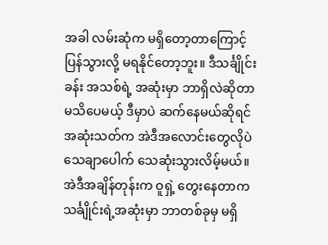အခါ လမ်းဆုံက မရှိတော့တာကြောင့် ပြန်သွားလို့ မရနိုင်တော့ဘူး။ ဒီသင်္ချိုင်းခန်း အသစ်ရဲ့ အဆုံးမှာ ဘာရှိလဲဆိုတာ မသိပေမယ့် ဒီမှာပဲ ဆက်နေမယ်ဆိုရင် အဆုံးသတ်က အဲဒီအလောင်းတွေလိုပဲ သေချာပေါက် သေဆုံးသွားလိမ့်မယ်။
အဲဒီအချိန်တုန်းက ဝူရှဲ့ တွေးနေတာက သင်္ချိုင်းရဲ့အဆုံးမှာ ဘာတစ်ခုမှ မရှိ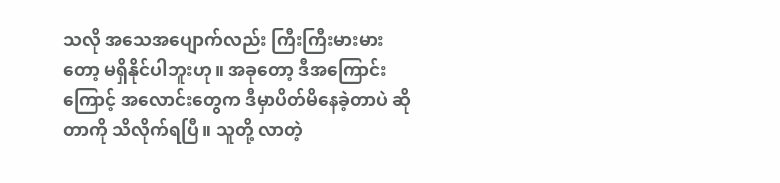သလို အသေအပျောက်လည်း ကြီးကြီးမားမားတော့ မရှိနိုင်ပါဘူးဟု။ အခုတော့ ဒီအကြောင်းကြောင့် အလောင်းတွေက ဒီမှာပိတ်မိနေခဲ့တာပဲ ဆိုတာကို သိလိုက်ရပြီ။ သူတို့ လာတဲ့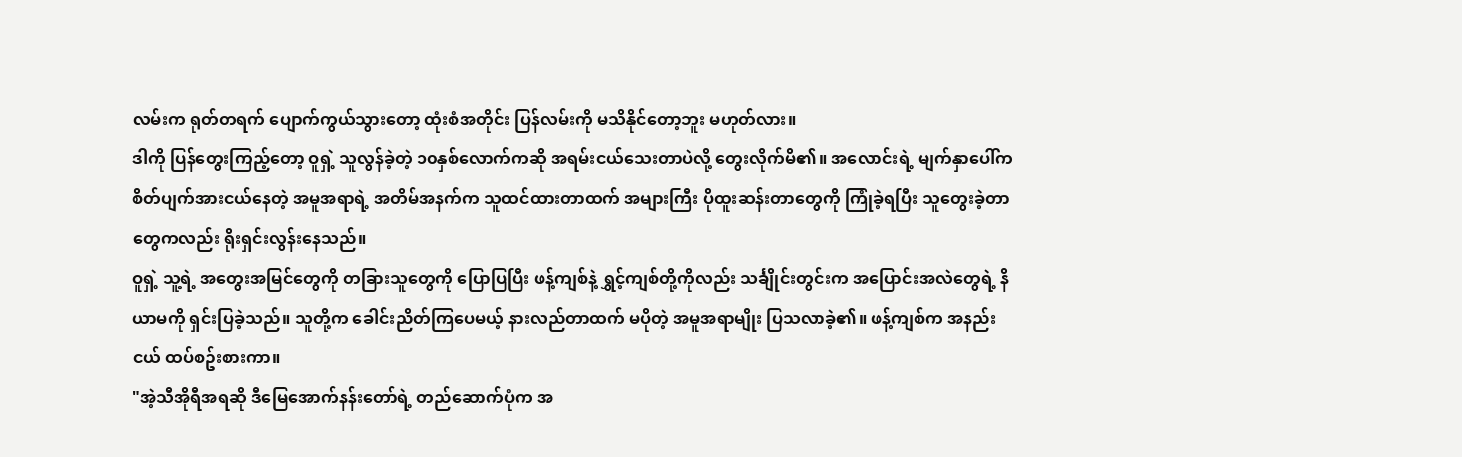လမ်းက ရုတ်တရက် ပျောက်ကွယ်သွားတော့ ထုံးစံအတိုင်း ပြန်လမ်းကို မသိနိုင်တော့ဘူး မဟုတ်လား။
ဒါကို ပြန်တွေးကြည့်တော့ ဝူရှဲ့ သူလွန်ခဲ့တဲ့ ၁၀နှစ်လောက်ကဆို အရမ်းငယ်သေးတာပဲလို့ တွေးလိုက်မိ၏။ အလောင်းရဲ့ မျက်နှာပေါ်က စိတ်ပျက်အားငယ်နေတဲ့ အမူအရာရဲ့ အတိမ်အနက်က သူထင်ထားတာထက် အများကြီး ပိုထူးဆန်းတာတွေကို ကြုံခဲ့ရပြီး သူတွေးခဲ့တာတွေကလည်း ရိုးရှင်းလွန်းနေသည်။
ဝူရှဲ့ သူ့ရဲ့ အတွေးအမြင်တွေကို တခြားသူတွေကို ပြောပြပြီး ဖန့်ကျစ်နဲ့ ရွှင့်ကျစ်တို့ကိုလည်း သင်္ချိုင်းတွင်းက အပြောင်းအလဲတွေရဲ့ နိယာမကို ရှင်းပြခဲ့သည်။ သူတို့က ခေါင်းညိတ်ကြပေမယ့် နားလည်တာထက် မပိုတဲ့ အမူအရာမျိုး ပြသလာခဲ့၏။ ဖန့်ကျစ်က အနည်းငယ် ထပ်စဥ်းစားကာ။
"အဲ့သီအိုရီအရဆို ဒီမြေအောက်နန်းတော်ရဲ့ တည်ဆောက်ပုံက အ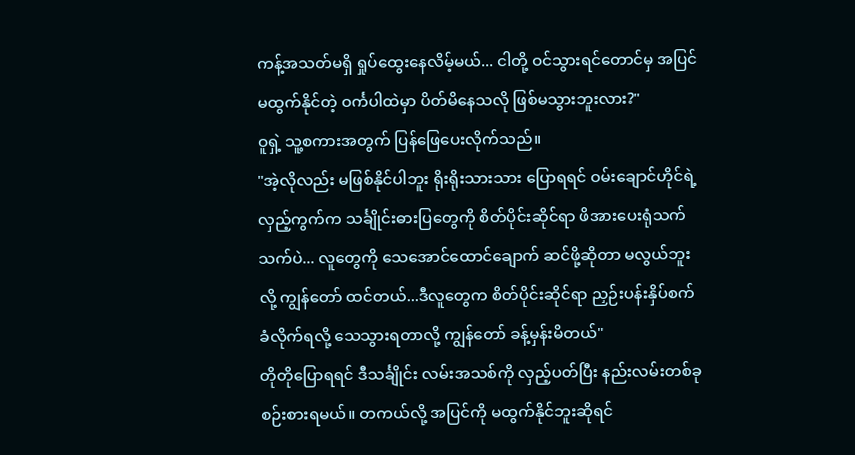ကန့်အသတ်မရှိ ရှုပ်ထွေးနေလိမ့်မယ်... ငါတို့ ဝင်သွားရင်တောင်မှ အပြင်မထွက်နိုင်တဲ့ ဝင်္ကပါထဲမှာ ပိတ်မိနေသလို ဖြစ်မသွားဘူးလား?"
ဝူရှဲ့ သူ့စကားအတွက် ပြန်ဖြေပေးလိုက်သည်။
"အဲ့လိုလည်း မဖြစ်နိုင်ပါဘူး ရိုးရိုးသားသား ပြောရရင် ဝမ်းချောင်ဟိုင်ရဲ့ လှည့်ကွက်က သင်္ချိုင်းဓားပြတွေကို စိတ်ပိုင်းဆိုင်ရာ ဖိအားပေးရုံသက်သက်ပဲ... လူတွေကို သေအောင်ထောင်ချောက် ဆင်ဖို့ဆိုတာ မလွယ်ဘူးလို့ ကျွန်တော် ထင်တယ်...ဒီလူတွေက စိတ်ပိုင်းဆိုင်ရာ ညှဉ်းပန်းနှိပ်စက် ခံလိုက်ရလို့ သေသွားရတာလို့ ကျွန်တော် ခန့်မှန်းမိတယ်"
တိုတိုပြောရရင် ဒီသင်္ချိုင်း လမ်းအသစ်ကို လှည့်ပတ်ပြီး နည်းလမ်းတစ်ခု စဉ်းစားရမယ်။ တကယ်လို့ အပြင်ကို မထွက်နိုင်ဘူးဆိုရင်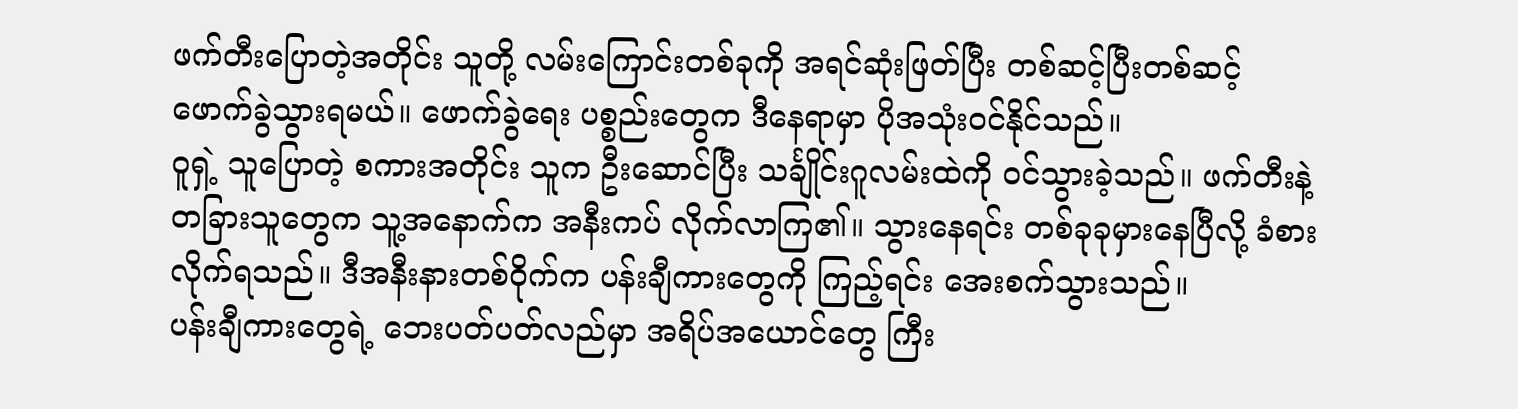ဖက်တီးပြောတဲ့အတိုင်း သူတို့ လမ်းကြောင်းတစ်ခုကို အရင်ဆုံးဖြတ်ပြီး တစ်ဆင့်ပြီးတစ်ဆင့် ဖောက်ခွဲသွားရမယ်။ ဖောက်ခွဲရေး ပစ္စည်းတွေက ဒီနေရာမှာ ပိုအသုံးဝင်နိုင်သည်။
ဝူရှဲ့ သူပြောတဲ့ စကားအတိုင်း သူက ဦးဆောင်ပြီး သင်္ချိုင်းဂူလမ်းထဲကို ဝင်သွားခဲ့သည်။ ဖက်တီးနဲ့ တခြားသူတွေက သူ့အနောက်က အနီးကပ် လိုက်လာကြ၏။ သွားနေရင်း တစ်ခုခုမှားနေပြီလို့ ခံစားလိုက်ရသည်။ ဒီအနီးနားတစ်ဝိုက်က ပန်းချီကားတွေကို ကြည့်ရင်း အေးစက်သွားသည်။
ပန်းချီကားတွေရဲ့ ဘေးပတ်ပတ်လည်မှာ အရိပ်အယောင်တွေ ကြီး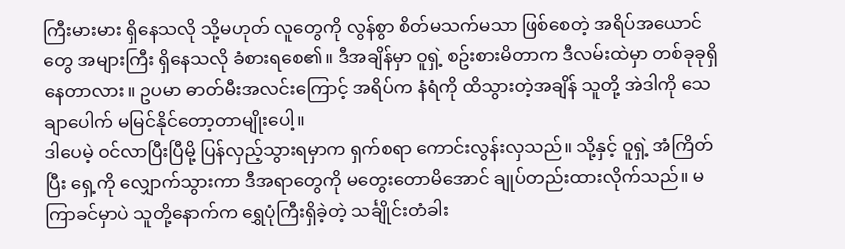ကြီးမားမား ရှိနေသလို သို့မဟုတ် လူတွေကို လွန်စွာ စိတ်မသက်မသာ ဖြစ်စေတဲ့ အရိပ်အယောင်တွေ အများကြီး ရှိနေသလို ခံစားရစေ၏။ ဒီအချိန်မှာ ဝူရှဲ့ စဥ်းစားမိတာက ဒီလမ်းထဲမှာ တစ်ခုခုရှိနေတာလား။ ဥပမာ ဓာတ်မီးအလင်းကြောင့် အရိပ်က နံရံကို ထိသွားတဲ့အချိန် သူတို့ အဲဒါကို သေချာပေါက် မမြင်နိုင်တော့တာမျိုးပေါ့။
ဒါပေမဲ့ ဝင်လာပြီးပြီမို့ ပြန်လှည့်သွားရမှာက ရှက်စရာ ကောင်းလွန်းလှသည်။ သို့နှင့် ဝူရှဲ့ အံကြိတ်ပြီး ရှေ့ကို လျှောက်သွားကာ ဒီအရာတွေကို မတွေးတောမိအောင် ချုပ်တည်းထားလိုက်သည်။ မကြာခင်မှာပဲ သူတို့နောက်က ရွှေပုံကြီးရှိခဲ့တဲ့ သင်္ချိုင်းတံခါး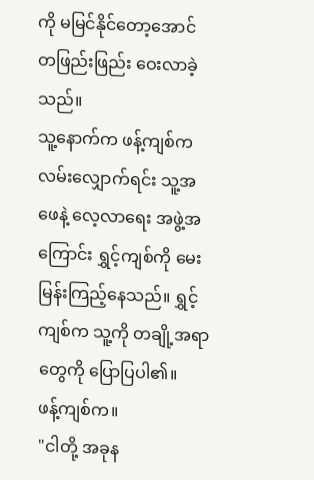ကို မမြင်နိုင်တော့အောင် တဖြည်းဖြည်း ဝေးလာခဲ့သည်။
သူ့နောက်က ဖန့်ကျစ်က လမ်းလျှောက်ရင်း သူ့အဖေနဲ့ လေ့လာရေး အဖွဲ့အကြောင်း ရွှင့်ကျစ်ကို မေးမြန်းကြည့်နေသည်။ ရွှင့်ကျစ်က သူ့ကို တချို့အရာတွေကို ပြောပြပါ၏။
ဖန့်ကျစ်က။
"ငါတို့ အခုန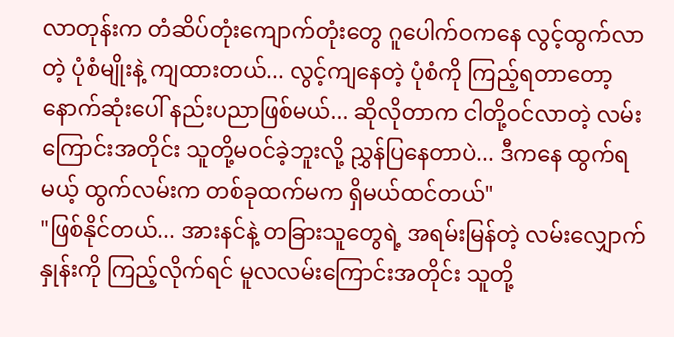လာတုန်းက တံဆိပ်တုံးကျောက်တုံးတွေ ဂူပေါက်ဝကနေ လွင့်ထွက်လာတဲ့ ပုံစံမျိုးနဲ့ ကျထားတယ်... လွင့်ကျနေတဲ့ ပုံစံကို ကြည့်ရတာတော့ နောက်ဆုံးပေါ် နည်းပညာဖြစ်မယ်... ဆိုလိုတာက ငါတို့ဝင်လာတဲ့ လမ်းကြောင်းအတိုင်း သူတို့မဝင်ခဲ့ဘူးလို့ ညွှန်ပြနေတာပဲ... ဒီကနေ ထွက်ရမယ့် ထွက်လမ်းက တစ်ခုထက်မက ရှိမယ်ထင်တယ်"
"ဖြစ်နိုင်တယ်... အားနင်နဲ့ တခြားသူတွေရဲ့ အရမ်းမြန်တဲ့ လမ်းလျှောက်နှုန်းကို ကြည့်လိုက်ရင် မူလလမ်းကြောင်းအတိုင်း သူတို့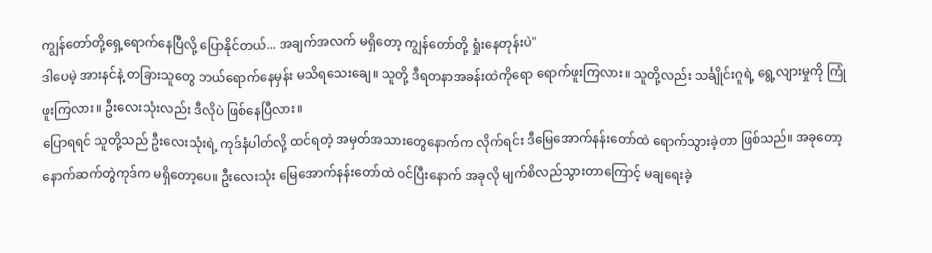ကျွန်တော်တို့ရှေ့ရောက်နေပြီလို့ ပြောနိုင်တယ်... အချက်အလက် မရှိတော့ ကျွန်တော်တို့ ရှုံးနေတုန်းပဲ"
ဒါပေမဲ့ အားနင်နဲ့ တခြားသူတွေ ဘယ်ရောက်နေမှန်း မသိရသေးချေ။ သူတို့ ဒီရတနာအခန်းထဲကိုရော ရောက်ဖူးကြလား။ သူတို့လည်း သင်္ချိုင်းဂူရဲ့ ရွေ့လျားမှုကို ကြုံဖူးကြလား။ ဦးလေးသုံးလည်း ဒီလိုပဲ ဖြစ်နေပြီလား။
ပြောရရင် သူတို့သည် ဦးလေးသုံးရဲ့ ကုဒ်နံပါတ်လို့ ထင်ရတဲ့ အမှတ်အသားတွေနောက်က လိုက်ရင်း ဒီမြေအောက်နန်းတော်ထဲ ရောက်သွားခဲ့တာ ဖြစ်သည်။ အခုတော့ နောက်ဆက်တွဲကုဒ်က မရှိတော့ပေ။ ဦးလေးသုံး မြေအောက်နန်းတော်ထဲ ဝင်ပြီးနောက် အခုလို မျက်စိလည်သွားတာကြောင့် မချရေးခဲ့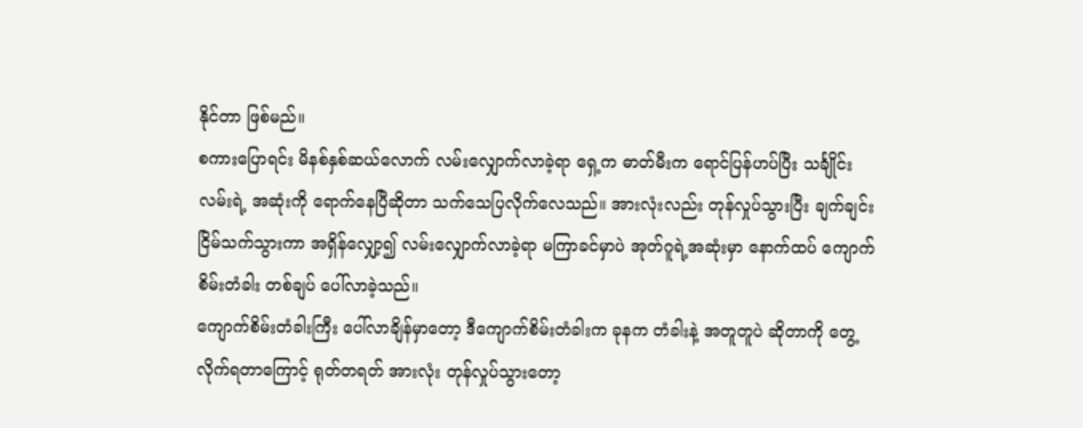နိုင်တာ ဖြစ်မည်။
စကားပြောရင်း မိနစ်နှစ်ဆယ်လောက် လမ်းလျှောက်လာခဲ့ရာ ရှေ့က ဓာတ်မီးက ရောင်ပြန်ဟပ်ပြီး သင်္ချိုင်းလမ်းရဲ့ အဆုံးကို ရောက်နေပြီဆိုတာ သက်သေပြလိုက်လေသည်။ အားလုံးလည်း တုန်လှုပ်သွားပြီး ချက်ချင်း ငြိမ်သက်သွားကာ အရှိန်လျှော့၍ လမ်းလျှောက်လာခဲ့ရာ မကြာခင်မှာပဲ အုတ်ဂူရဲ့အဆုံးမှာ နောက်ထပ် ကျောက်စိမ်းတံခါး တစ်ချပ် ပေါ်လာခဲ့သည်။
ကျောက်စိမ်းတံခါးကြီး ပေါ်လာချိန်မှာတော့ ဒီကျောက်စိမ်းတံခါးက ခုနက တံခါးနဲ့ အတူတူပဲ ဆိုတာကို တွေ့လိုက်ရတာကြောင့် ရုတ်တရတ် အားလုံး တုန်လှုပ်သွားတော့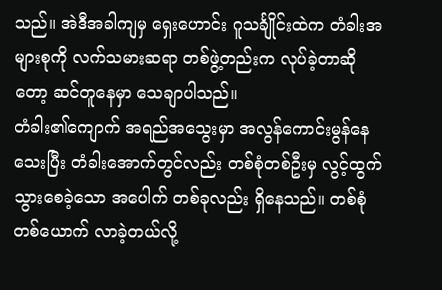သည်။ အဲဒီအခါကျမှ ရှေးဟောင်း ဂူသင်္ချိုင်းထဲက တံခါးအများစုကို လက်သမားဆရာ တစ်ဖွဲ့တည်းက လုပ်ခဲ့တာဆိုတော့ ဆင်တူနေမှာ သေချာပါသည်။
တံခါး၏ကျောက် အရည်အသွေးမှာ အလွန်ကောင်းမွန်နေသေးပြီး တံခါးအောက်တွင်လည်း တစ်စုံတစ်ဦးမှ လွင့်ထွက်သွားစေခဲ့သော အပေါက် တစ်ခုလည်း ရှိနေသည်။ တစ်စုံတစ်ယောက် လာခဲ့တယ်လို့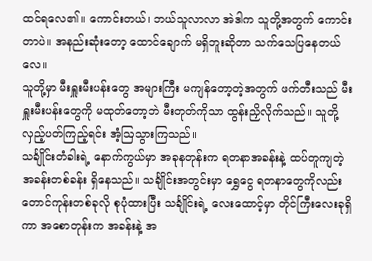ထင်ရလေ၏။ ကောင်းတယ်၊ ဘယ်သူလာလာ အဲဒါက သူတို့အတွက် ကောင်းတာပဲ။ အနည်းဆုံးတော့ ထောင်ချောက် မရှိဘူးဆိုတာ သက်သေပြနေတယ်လေ။
သူတို့မှာ မီးရှူးမီးပန်းတွေ အများကြီး မကျန်တော့တဲ့အတွက် ဖက်တီးသည် မီးရှူးမီးပန်းတွေကို မထုတ်တော့ဘဲ မီးတုတ်ကိုသာ ထွန်းညှိလိုက်သည်။ သူတို့ လှည့်ပတ်ကြည့်ရင်း အံ့ဩသွားကြသည်။
သင်္ချိုင်းတံခါးရဲ့ နောက်ကွယ်မှာ အခုနတုန်းက ရတနာအခန်းနဲ့ ထပ်တူကျတဲ့ အခန်းတစ်ခန်း ရှိနေသည်။ သင်္ချိုင်းအတွင်းမှာ ရွှေငွေ ရတနာတွေကိုလည်း တောင်ကုန်းတစ်ခုလို စုပုံထားပြီး သင်္ချိုင်းရဲ့ လေးထောင့်မှာ တိုင်ကြီးလေးခုရှိကာ အစောတုန်းက အခန်းနဲ့ အ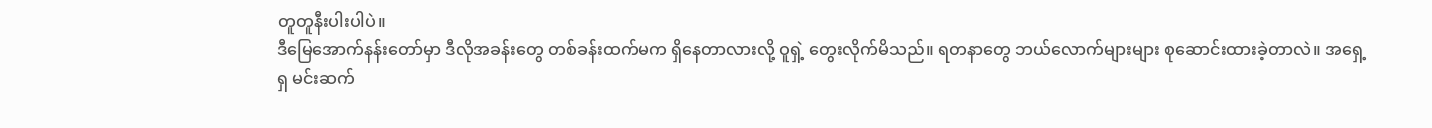တူတူနီးပါးပါပဲ။
ဒီမြေအောက်နန်းတော်မှာ ဒီလိုအခန်းတွေ တစ်ခန်းထက်မက ရှိနေတာလားလို့ ဝူရှဲ့ တွေးလိုက်မိသည်။ ရတနာတွေ ဘယ်လောက်များများ စုဆောင်းထားခဲ့တာလဲ။ အရှေ့ရှ မင်းဆက်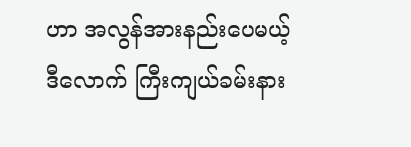ဟာ အလွန်အားနည်းပေမယ့် ဒီလောက် ကြီးကျယ်ခမ်းနား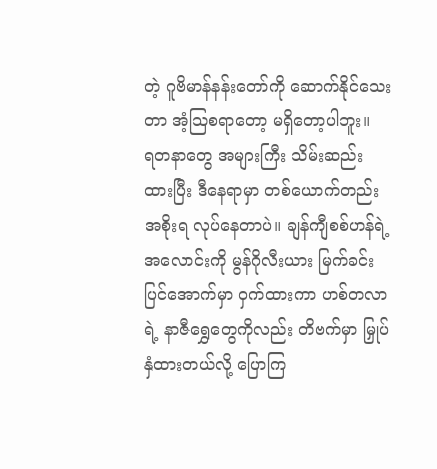တဲ့ ဂူဗိမာန်နန်းတော်ကို ဆောက်နိုင်သေးတာ အံ့သြစရာတော့ မရှိတော့ပါဘူး။
ရတနာတွေ အများကြီး သိမ်းဆည်းထားပြီး ဒီနေရာမှာ တစ်ယောက်တည်း အစိုးရ လုပ်နေတာပဲ။ ချန်ကျီစစ်ဟန်ရဲ့ အလောင်းကို မွန်ဂိုလီးယား မြက်ခင်းပြင်အောက်မှာ ဝှက်ထားကာ ဟစ်တလာရဲ့ နာဇီရွှေတွေကိုလည်း တိဗက်မှာ မြှုပ်နှံထားတယ်လို့ ပြောကြ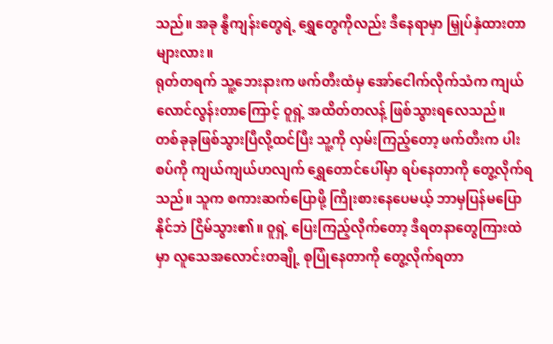သည်။ အခု နွီကျန်းတွေရဲ့ ရွှေတွေကိုလည်း ဒီနေရာမှာ မြှုပ်နှံထားတာများလား။
ရုတ်တရက် သူ့ဘေးနားက ဖက်တီးထံမှ အော်ငေါက်လိုက်သံက ကျယ်လောင်လွန်းတာကြောင့် ဝူရှဲ့ အထိတ်တလန့် ဖြစ်သွားရလေသည်။
တစ်ခုခုဖြစ်သွားပြီလို့ထင်ပြီး သူ့ကို လှမ်းကြည့်တော့ ဖက်တီးက ပါးစပ်ကို ကျယ်ကျယ်ဟလျက် ရွှေတောင်ပေါ်မှာ ရပ်နေတာကို တွေ့လိုက်ရသည်။ သူက စကားဆက်ပြောဖို့ ကြိုးစားနေပေမယ့် ဘာမှပြန်မပြောနိုင်ဘဲ ငြိမ်သွား၏။ ဝူရှဲ့ ပြေးကြည့်လိုက်တော့ ဒီရတနာတွေကြားထဲမှာ လူသေအလောင်းတချို့ စုပြုံနေတာကို တွေ့လိုက်ရတာ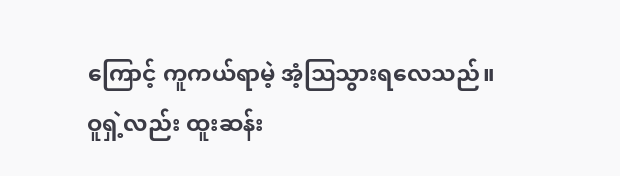ကြောင့် ကူကယ်ရာမဲ့ အံ့သြသွားရလေသည်။
ဝူရှဲ့လည်း ထူးဆန်း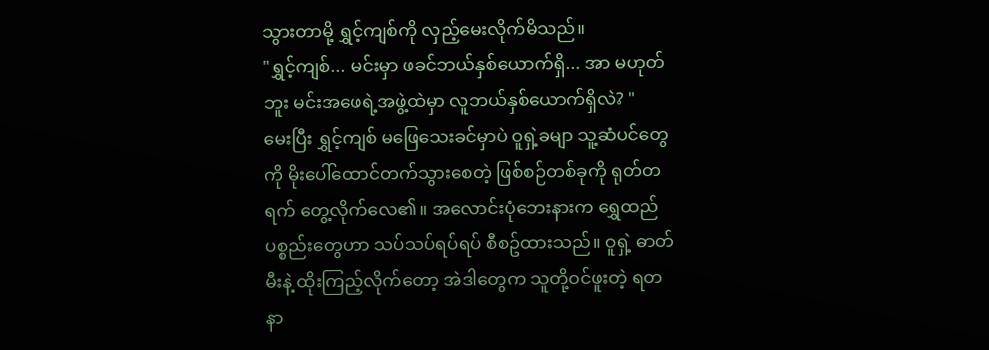သွားတာမို့ ရွှင့်ကျစ်ကို လှည့်မေးလိုက်မိသည်။
"ရွှင့်ကျစ်... မင်းမှာ ဖခင်ဘယ်နှစ်ယောက်ရှိ... အာ မဟုတ်ဘူး မင်းအဖေရဲ့အဖွဲ့ထဲမှာ လူဘယ်နှစ်ယောက်ရှိလဲ? "
မေးပြီး ရွှင့်ကျစ် မဖြေသေးခင်မှာပဲ ဝူရှဲ့ခမျာ သူ့ဆံပင်တွေကို မိုးပေါ်ထောင်တက်သွားစေတဲ့ ဖြစ်စဉ်တစ်ခုကို ရုတ်တရက် တွေ့လိုက်လေ၏။ အလောင်းပုံဘေးနားက ရွှေထည်ပစ္စည်းတွေဟာ သပ်သပ်ရပ်ရပ် စီစဥ်ထားသည်။ ဝူရှဲ့ ဓာတ်မီးနဲ့ ထိုးကြည့်လိုက်တော့ အဲဒါတွေက သူတို့ဝင်ဖူးတဲ့ ရတနာ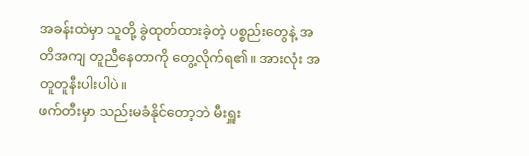အခန်းထဲမှာ သူတို့ ခွဲထုတ်ထားခဲ့တဲ့ ပစ္စည်းတွေနဲ့ အတိအကျ တူညီနေတာကို တွေ့လိုက်ရ၏။ အားလုံး အတူတူနီးပါးပါပဲ။
ဖက်တီးမှာ သည်းမခံနိုင်တော့ဘဲ မီးရှူး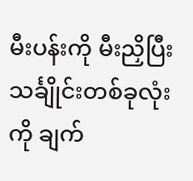မီးပန်းကို မီးညှိပြီး သင်္ချိုင်းတစ်ခုလုံးကို ချက်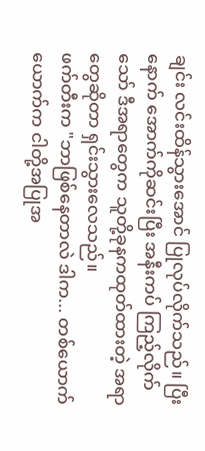ချင်း လင်းထိန်သွားအောင် ပြုလုပ်လိုက်သည်။ ပြီးနောက် အောက်ကိုဆင်းပြီး အနီးကပ် ကြည့်လိုက်သော် ဒီအရာတွေက သူတို့ခုနကထုတ်ထားတဲ့ အရာတွေဆိုတာ ရှင်းသွားလေသည်။
ဖက်တီးက "ဘာဖြစ်နေတာလဲ ဒါက... တစ်ယောက်ယောက်က ငါတို့အပြုအ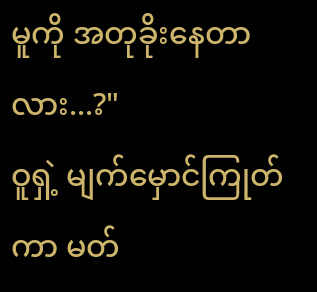မူကို အတုခိုးနေတာလား...?"
ဝူရှဲ့ မျက်မှောင်ကြုတ်ကာ မတ်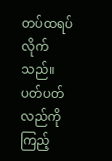တပ်ထရပ်လိုက်သည်။ ပတ်ပတ်လည်ကို ကြည့်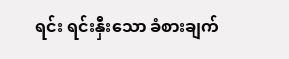ရင်း ရင်းနှီးသော ခံစားချက်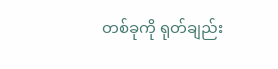တစ်ခုကို ရုတ်ချည်း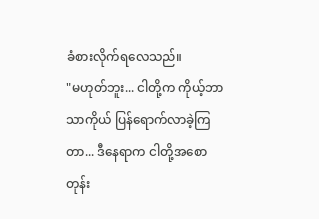ခံစားလိုက်ရလေသည်။
"မဟုတ်ဘူး... ငါတို့က ကိုယ့်ဘာသာကိုယ် ပြန်ရောက်လာခဲ့ကြတာ... ဒီနေရာက ငါတို့အစောတုန်း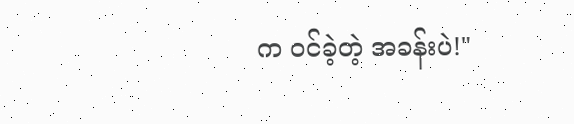က ဝင်ခဲ့တဲ့ အခန်းပဲ!"